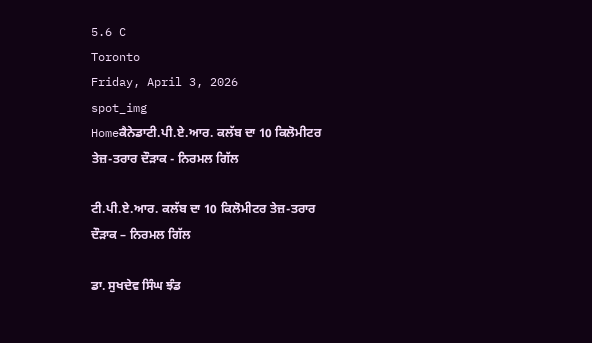5.6 C
Toronto
Friday, April 3, 2026
spot_img
Homeਕੈਨੇਡਾਟੀ.ਪੀ.ਏ.ਆਰ. ਕਲੱਬ ਦਾ 10 ਕਿਲੋਮੀਟਰ ਤੇਜ਼-ਤਰਾਰ ਦੌੜਾਕ - ਨਿਰਮਲ ਗਿੱਲ

ਟੀ.ਪੀ.ਏ.ਆਰ. ਕਲੱਬ ਦਾ 10 ਕਿਲੋਮੀਟਰ ਤੇਜ਼-ਤਰਾਰ ਦੌੜਾਕ – ਨਿਰਮਲ ਗਿੱਲ

ਡਾ. ਸੁਖਦੇਵ ਸਿੰਘ ਝੰਡ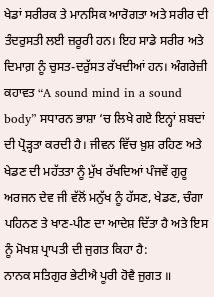ਖੇਡਾਂ ਸਰੀਰਕ ਤੇ ਮਾਨਸਿਕ ਆਰੋਗਤਾ ਅਤੇ ਸਰੀਰ ਦੀ ਤੰਦਰੁਸਤੀ ਲਈ ਜ਼ਰੂਰੀ ਹਨ। ਇਹ ਸਾਡੇ ਸਰੀਰ ਅਤੇ ਦਿਮਾਗ਼ ਨੂੰ ਚੁਸਤ-ਦਰੁੱਸਤ ਰੱਖਦੀਆਂ ਹਨ। ਅੰਗਰੇਜ਼ੀ ਕਹਾਵਤ “A sound mind in a sound body” ਸਧਾਰਨ ਭਾਸ਼ਾ ‘ਚ ਲਿਖੇ ਗਏ ਇਨ੍ਹਾਂ ਸ਼ਬਦਾਂ ਦੀ ਪ੍ਰੋੜ੍ਹਤਾ ਕਰਦੀ ਹੈ। ਜੀਵਨ ਵਿੱਚ ਖ਼ੁਸ਼ ਰਹਿਣ ਅਤੇ ਖੇਡਣ ਦੀ ਮਹੱਤਤਾ ਨੂੰ ਮੁੱਖ ਰੱਖਦਿਆਂ ਪੰਜਵੇਂ ਗੁਰੂ ਅਰਜਨ ਦੇਵ ਜੀ ਵੱਲੋਂ ਮਨੁੱਖ ਨੂੰ ਹੱਸਣ, ਖੇਡਣ, ਚੰਗਾ ਪਹਿਨਣ ਤੇ ਖਾਣ-ਪੀਣ ਦਾ ਆਦੇਸ਼ ਦਿੱਤਾ ਹੈ ਅਤੇ ਇਸ ਨੂੰ ਮੋਖਸ਼ ਪ੍ਰਾਪਤੀ ਦੀ ਜੁਗਤ ਕਿਹਾ ਹੈ:
ਨਾਨਕ ਸਤਿਗੁਰ ਭੇਟੀਐ ਪੂਰੀ ਹੋਵੈ ਜੁਗਤ ॥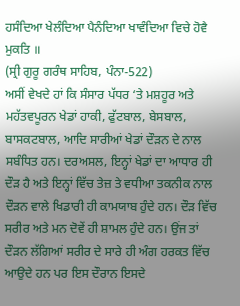ਹਸੰਦਿਆ ਖੇਲੰਦਿਆ ਪੈਨੰਦਿਆ ਖਾਵੰਦਿਆ ਵਿਚੇ ਹੋਵੈ ਮੁਕਤਿ ॥
(ਸ੍ਰੀ ਗੁਰੂ ਗਰੰਥ ਸਾਹਿਬ, ਪੰਨਾ-522)
ਅਸੀਂ ਵੇਖਦੇ ਹਾਂ ਕਿ ਸੰਸਾਰ ਪੱਧਰ ‘ਤੇ ਮਸ਼ਹੂਰ ਅਤੇ ਮਹੱਤਵਪੂਰਨ ਖੇਡਾਂ ਹਾਕੀ, ਫੁੱਟਬਾਲ, ਬੇਸਬਾਲ, ਬਾਸਕਟਬਾਲ, ਆਦਿ ਸਾਰੀਆਂ ਖੇਡਾਂ ਦੌੜਨ ਦੇ ਨਾਲ ਸਬੰਧਿਤ ਹਨ। ਦਰਅਸਲ, ਇਨ੍ਹਾਂ ਖੇਡਾਂ ਦਾ ਆਧਾਰ ਹੀ ਦੌੜ ਹੈ ਅਤੇ ਇਨ੍ਹਾਂ ਵਿੱਚ ਤੇਜ਼ ਤੇ ਵਧੀਆ ਤਕਨੀਕ ਨਾਲ ਦੌੜਨ ਵਾਲੇ ਖਿਡਾਰੀ ਹੀ ਕਾਮਯਾਬ ਹੁੰਦੇ ਹਨ। ਦੌੜ ਵਿੱਚ ਸਰੀਰ ਅਤੇ ਮਨ ਦੋਵੇਂ ਹੀ ਸ਼ਾਮਲ ਹੁੰਦੇ ਹਨ। ਉਂਜ ਤਾਂ ਦੌੜਨ ਲੱਗਿਆਂ ਸਰੀਰ ਦੇ ਸਾਰੇ ਹੀ ਅੰਗ ਹਰਕਤ ਵਿੱਚ ਆਉਦੇ ਹਨ ਪਰ ਇਸ ਦੌਰਾਨ ਇਸਦੇ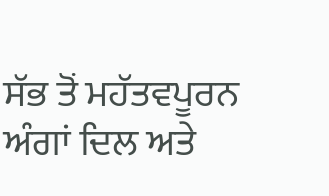ਸੱਭ ਤੋਂ ਮਹੱਤਵਪੂਰਨ ਅੰਗਾਂ ਦਿਲ ਅਤੇ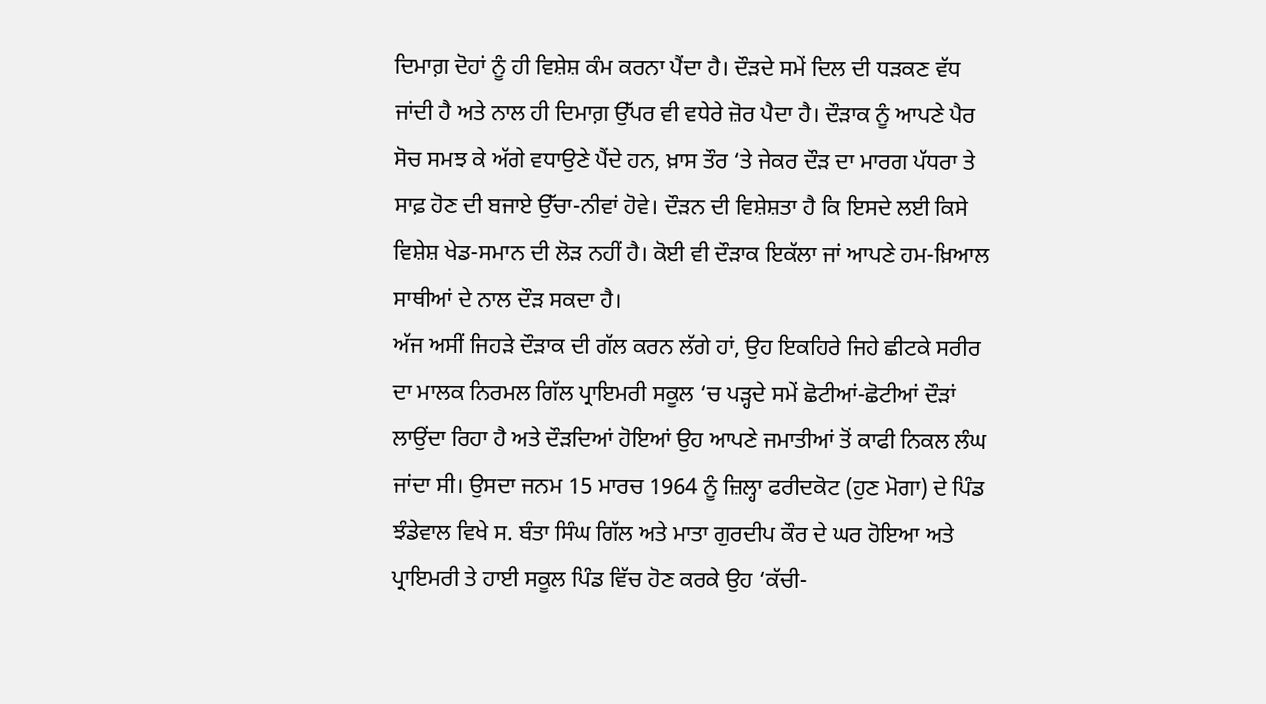ਦਿਮਾਗ਼ ਦੋਹਾਂ ਨੂੰ ਹੀ ਵਿਸ਼ੇਸ਼ ਕੰਮ ਕਰਨਾ ਪੈਂਦਾ ਹੈ। ਦੌੜਦੇ ਸਮੇਂ ਦਿਲ ਦੀ ਧੜਕਣ ਵੱਧ ਜਾਂਦੀ ਹੈ ਅਤੇ ਨਾਲ ਹੀ ਦਿਮਾਗ਼ ਉੱਪਰ ਵੀ ਵਧੇਰੇ ਜ਼ੋਰ ਪੈਦਾ ਹੈ। ਦੌੜਾਕ ਨੂੰ ਆਪਣੇ ਪੈਰ ਸੋਚ ਸਮਝ ਕੇ ਅੱਗੇ ਵਧਾਉਣੇ ਪੈਂਦੇ ਹਨ, ਖ਼ਾਸ ਤੌਰ ‘ਤੇ ਜੇਕਰ ਦੌੜ ਦਾ ਮਾਰਗ ਪੱਧਰਾ ਤੇ ਸਾਫ਼ ਹੋਣ ਦੀ ਬਜਾਏ ਉੱਚਾ-ਨੀਵਾਂ ਹੋਵੇ। ਦੌੜਨ ਦੀ ਵਿਸ਼ੇਸ਼ਤਾ ਹੈ ਕਿ ਇਸਦੇ ਲਈ ਕਿਸੇ ਵਿਸ਼ੇਸ਼ ਖੇਡ-ਸਮਾਨ ਦੀ ਲੋੜ ਨਹੀਂ ਹੈ। ਕੋਈ ਵੀ ਦੌੜਾਕ ਇਕੱਲਾ ਜਾਂ ਆਪਣੇ ਹਮ-ਖ਼ਿਆਲ ਸਾਥੀਆਂ ਦੇ ਨਾਲ ਦੌੜ ਸਕਦਾ ਹੈ।
ਅੱਜ ਅਸੀਂ ਜਿਹੜੇ ਦੌੜਾਕ ਦੀ ਗੱਲ ਕਰਨ ਲੱਗੇ ਹਾਂ, ਉਹ ਇਕਹਿਰੇ ਜਿਹੇ ਛੀਟਕੇ ਸਰੀਰ ਦਾ ਮਾਲਕ ਨਿਰਮਲ ਗਿੱਲ ਪ੍ਰਾਇਮਰੀ ਸਕੂਲ ‘ਚ ਪੜ੍ਹਦੇ ਸਮੇਂ ਛੋਟੀਆਂ-ਛੋਟੀਆਂ ਦੌੜਾਂ ਲਾਉਂਦਾ ਰਿਹਾ ਹੈ ਅਤੇ ਦੌੜਦਿਆਂ ਹੋਇਆਂ ਉਹ ਆਪਣੇ ਜਮਾਤੀਆਂ ਤੋਂ ਕਾਫੀ ਨਿਕਲ ਲੰਘ ਜਾਂਦਾ ਸੀ। ਉਸਦਾ ਜਨਮ 15 ਮਾਰਚ 1964 ਨੂੰ ਜ਼ਿਲ੍ਹਾ ਫਰੀਦਕੋਟ (ਹੁਣ ਮੋਗਾ) ਦੇ ਪਿੰਡ ਝੰਡੇਵਾਲ ਵਿਖੇ ਸ. ਬੰਤਾ ਸਿੰਘ ਗਿੱਲ ਅਤੇ ਮਾਤਾ ਗੁਰਦੀਪ ਕੌਰ ਦੇ ਘਰ ਹੋਇਆ ਅਤੇ ਪ੍ਰਾਇਮਰੀ ਤੇ ਹਾਈ ਸਕੂਲ ਪਿੰਡ ਵਿੱਚ ਹੋਣ ਕਰਕੇ ਉਹ ‘ਕੱਚੀ-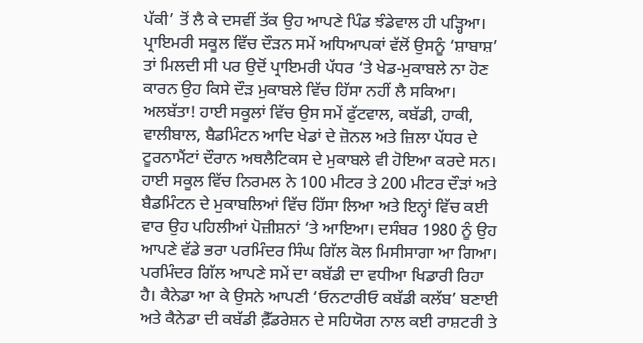ਪੱਕੀ’ ਤੋਂ ਲੈ ਕੇ ਦਸਵੀਂ ਤੱਕ ਉਹ ਆਪਣੇ ਪਿੰਡ ਝੰਡੇਵਾਲ ਹੀ ਪੜ੍ਹਿਆ। ਪ੍ਰਾਇਮਰੀ ਸਕੂਲ ਵਿੱਚ ਦੌੜਨ ਸਮੇਂ ਅਧਿਆਪਕਾਂ ਵੱਲੋਂ ਉਸਨੂੰ ‘ਸ਼ਾਬਾਸ਼’ ਤਾਂ ਮਿਲਦੀ ਸੀ ਪਰ ਉਦੋਂ ਪ੍ਰਾਇਮਰੀ ਪੱਧਰ ‘ਤੇ ਖੇਡ-ਮੁਕਾਬਲੇ ਨਾ ਹੋਣ ਕਾਰਨ ਉਹ ਕਿਸੇ ਦੌੜ ਮੁਕਾਬਲੇ ਵਿੱਚ ਹਿੱਸਾ ਨਹੀਂ ਲੈ ਸਕਿਆ। ਅਲਬੱਤਾ! ਹਾਈ ਸਕੂਲਾਂ ਵਿੱਚ ਉਸ ਸਮੇਂ ਫੁੱਟਵਾਲ, ਕਬੱਡੀ, ਹਾਕੀ, ਵਾਲੀਬਾਲ, ਬੈਡਮਿੰਟਨ ਆਦਿ ਖੇਡਾਂ ਦੇ ਜ਼ੋਨਲ ਅਤੇ ਜ਼ਿਲਾ ਪੱਧਰ ਦੇ ਟੂਰਨਾਮੈਂਟਾਂ ਦੌਰਾਨ ਅਥਲੈਟਿਕਸ ਦੇ ਮੁਕਾਬਲੇ ਵੀ ਹੋਇਆ ਕਰਦੇ ਸਨ। ਹਾਈ ਸਕੂਲ ਵਿੱਚ ਨਿਰਮਲ ਨੇ 100 ਮੀਟਰ ਤੇ 200 ਮੀਟਰ ਦੌੜਾਂ ਅਤੇ ਬੈਡਮਿੰਟਨ ਦੇ ਮੁਕਾਬਲਿਆਂ ਵਿੱਚ ਹਿੱਸਾ ਲਿਆ ਅਤੇ ਇਨ੍ਹਾਂ ਵਿੱਚ ਕਈ ਵਾਰ ਉਹ ਪਹਿਲੀਆਂ ਪੋਜ਼ੀਸ਼ਨਾਂ ‘ਤੇ ਆਇਆ। ਦਸੰਬਰ 1980 ਨੂੰ ਉਹ ਆਪਣੇ ਵੱਡੇ ਭਰਾ ਪਰਮਿੰਦਰ ਸਿੰਘ ਗਿੱਲ ਕੋਲ ਮਿਸੀਸਾਗਾ ਆ ਗਿਆ। ਪਰਮਿੰਦਰ ਗਿੱਲ ਆਪਣੇ ਸਮੇਂ ਦਾ ਕਬੱਡੀ ਦਾ ਵਧੀਆ ਖਿਡਾਰੀ ਰਿਹਾ ਹੈ। ਕੈਨੇਡਾ ਆ ਕੇ ਉਸਨੇ ਆਪਣੀ ‘ਓਨਟਾਰੀਓ ਕਬੱਡੀ ਕਲੱਬ’ ਬਣਾਈ ਅਤੇ ਕੈਨੇਡਾ ਦੀ ਕਬੱਡੀ ਫ਼ੈੱਡਰੇਸ਼ਨ ਦੇ ਸਹਿਯੋਗ ਨਾਲ ਕਈ ਰਾਸ਼ਟਰੀ ਤੇ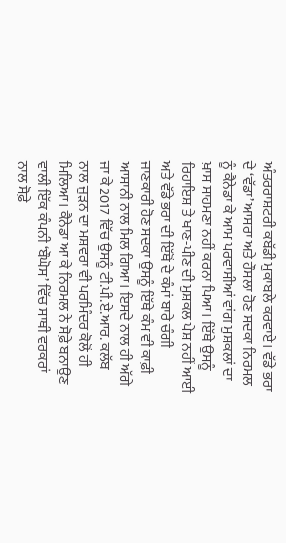ਅੰਤਰਰਾਸ਼ਟਰੀ ਕਬੱਡੀ ਮੁਕਾਬਲੇ ਕਰਵਾਏ। ਵੱਡੇ ਭਰਾ ਦੇ ‘ਵੱਡਾ’ ਆਸਰਾ ਅਤੇ ਹੌਸਲਾ ਹੋਣ ਸਦਕਾ ਨਿਰਮਲ ਨੂੰ ਕੈਨੇਡਾ ਕੇ ਆਮ ਪਰਵਾਸੀਆਂ ਵਾਂਗ ਮੁਸ਼ਕਲਾਂ ਦਾ ਖ਼ਾਸ ਸਾਹਮਣਾ ਨਹੀਂ ਕਰਨਾ ਪਿਆ। ਇੱਥੇ ਉਸਨੂੰ ਰਿਹਾਇਸ਼ ਤੇ ਖਾਣ-ਪੀਣ ਦੀ ਮੁਸ਼ਕਲ ਪੇਸ਼ ਨਹੀਂ ਆਈ ਅਤੇ ਵੱਡੇ ਭਰਾ ਦੀ ਇੱਥੋਂ ਦੇ ਕੰਮਾਂ ਬਾਰੇ ਚੰਗੀ ਜਾਣਕਾਰੀ ਹੋਣ ਸਦਕਾ ਉਸਨੂੰ ਇੱਥੇ ਕੰਮ ਵੀ ਕਾਫ਼ੀ ਆਸਾਨੀ ਨਾਲ ਮਿਲ ਗਿਆ। ਇਸਦੇ ਨਾਲ ਹੀ ਅੱਗੇ ਜਾ ਕੇ 2017 ਵਿੱਚ ਉਸਨੂੰ ਟੀ.ਪੀ.ਏ.ਆਰ. ਕਲੱਬ ਨਾਲ ਜੁੜਨ ਦਾ ਮਸ਼ਵਰਾ ਵੀ ਪਰਮਿੰਦਰ ਕੋਲੋਂ ਹੀ ਮਿਲਿਆ। ਕੈਨੇਡਾ ਆ ਕੇ ਨਿਰਮਲ ਨੇ ਸੋਫ਼ੇ ਬਨਾਉਣ ਵਾਲੀ ਇੱਕ ਕੰਪਨੀ ‘ਬੌਘੋਸ’ ਵਿੱਚ ਸਾਥੀ ਵਰਕਰਾਂ ਨਾਲ ਸੋਫ਼ੇ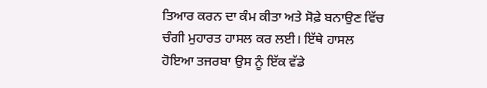ਤਿਆਰ ਕਰਨ ਦਾ ਕੰਮ ਕੀਤਾ ਅਤੇ ਸੋਫ਼ੇ ਬਨਾਉਣ ਵਿੱਚ ਚੰਗੀ ਮੁਹਾਰਤ ਹਾਸਲ ਕਰ ਲਈ। ਇੱਥੇ ਹਾਸਲ ਹੋਇਆ ਤਜਰਬਾ ਉਸ ਨੂੰ ਇੱਕ ਵੱਡੇ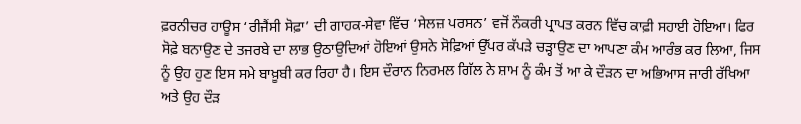ਫ਼ਰਨੀਚਰ ਹਾਊਸ ‘ਰੀਜੈਂਸੀ ਸੋਫ਼ਾ’ ਦੀ ਗਾਹਕ-ਸੇਵਾ ਵਿੱਚ ‘ਸੇਲਜ਼ ਪਰਸਨ’ ਵਜੋਂ ਨੌਕਰੀ ਪ੍ਰਾਪਤ ਕਰਨ ਵਿੱਚ ਕਾਫ਼ੀ ਸਹਾਈ ਹੋਇਆ। ਫਿਰ ਸੋਫ਼ੇ ਬਨਾਉਣ ਦੇ ਤਜਰਬੇ ਦਾ ਲਾਭ ਉਠਾਉਦਿਆਂ ਹੋਇਆਂ ਉਸਨੇ ਸੋਫ਼ਿਆਂ ਉੱਪਰ ਕੱਪੜੇ ਚੜ੍ਹਾਉਣ ਦਾ ਆਪਣਾ ਕੰਮ ਆਰੰਭ ਕਰ ਲਿਆ, ਜਿਸ ਨੂੰ ਉਹ ਹੁਣ ਇਸ ਸਮੇ ਬਾਖ਼ੂਬੀ ਕਰ ਰਿਹਾ ਹੈ। ਇਸ ਦੌਰਾਨ ਨਿਰਮਲ ਗਿੱਲ ਨੇ ਸ਼ਾਮ ਨੂੰ ਕੰਮ ਤੋਂ ਆ ਕੇ ਦੌੜਨ ਦਾ ਅਭਿਆਸ ਜਾਰੀ ਰੱਖਿਆ ਅਤੇ ਉਹ ਦੌੜ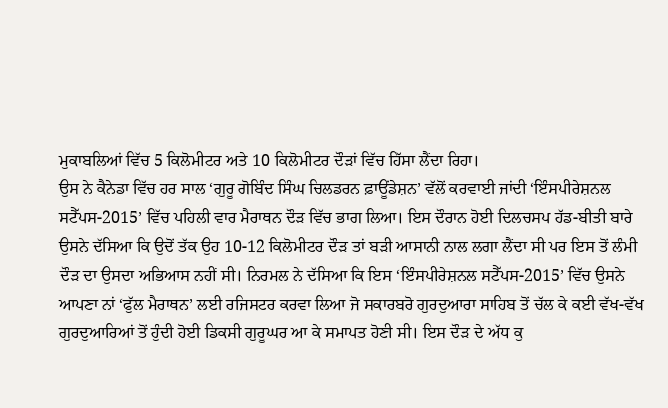ਮੁਕਾਬਲਿਆਂ ਵਿੱਚ 5 ਕਿਲੋਮੀਟਰ ਅਤੇ 10 ਕਿਲੋਮੀਟਰ ਦੌੜਾਂ ਵਿੱਚ ਹਿੱਸਾ ਲੈਂਦਾ ਰਿਹਾ।
ਉਸ ਨੇ ਕੈਨੇਡਾ ਵਿੱਚ ਹਰ ਸਾਲ ‘ਗੁਰੂ ਗੋਬਿੰਦ ਸਿੰਘ ਚਿਲਡਰਨ ਫ਼ਾਊਂਡੇਸ਼ਨ’ ਵੱਲੋਂ ਕਰਵਾਈ ਜਾਂਦੀ ‘ਇੰਸਪੀਰੇਸ਼ਨਲ ਸਟੈੱਪਸ-2015’ ਵਿੱਚ ਪਹਿਲੀ ਵਾਰ ਮੈਰਾਥਨ ਦੌੜ ਵਿੱਚ ਭਾਗ ਲਿਆ। ਇਸ ਦੌਰਾਨ ਹੋਈ ਦਿਲਚਸਪ ਹੱਡ-ਬੀਤੀ ਬਾਰੇ ਉਸਨੇ ਦੱਸਿਆ ਕਿ ਉਦੋਂ ਤੱਕ ਉਹ 10-12 ਕਿਲੋਮੀਟਰ ਦੌੜ ਤਾਂ ਬੜੀ ਆਸਾਨੀ ਨਾਲ ਲਗਾ ਲੈਂਦਾ ਸੀ ਪਰ ਇਸ ਤੋਂ ਲੰਮੀ ਦੌੜ ਦਾ ਉਸਦਾ ਅਭਿਆਸ ਨਹੀਂ ਸੀ। ਨਿਰਮਲ ਨੇ ਦੱਸਿਆ ਕਿ ਇਸ ‘ਇੰਸਪੀਰੇਸ਼ਨਲ ਸਟੈੱਪਸ-2015’ ਵਿੱਚ ਉਸਨੇ ਆਪਣਾ ਨਾਂ ‘ਫੁੱਲ ਮੈਰਾਥਨ’ ਲਈ ਰਜਿਸਟਰ ਕਰਵਾ ਲਿਆ ਜੋ ਸਕਾਰਬਰੋ ਗੁਰਦੁਆਰਾ ਸਾਹਿਬ ਤੋਂ ਚੱਲ ਕੇ ਕਈ ਵੱਖ-ਵੱਖ ਗੁਰਦੁਆਰਿਆਂ ਤੋਂ ਹੁੰਦੀ ਹੋਈ ਡਿਕਸੀ ਗੁਰੂਘਰ ਆ ਕੇ ਸਮਾਪਤ ਹੋਣੀ ਸੀ। ਇਸ ਦੌੜ ਦੇ ਅੱਧ ਕੁ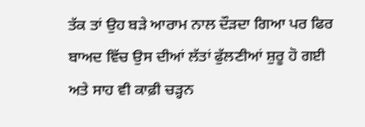ਤੱਕ ਤਾਂ ਉਹ ਬੜੇ ਆਰਾਮ ਨਾਲ ਦੌੜਦਾ ਗਿਆ ਪਰ ਫਿਰ ਬਾਅਦ ਵਿੱਚ ਉਸ ਦੀਆਂ ਲੱਤਾਂ ਫੁੱਲਣੀਆਂ ਸ਼ੁਰੂ ਹੋ ਗਈ ਅਤੇ ਸਾਹ ਵੀ ਕਾਫ਼ੀ ਚੜ੍ਹਨ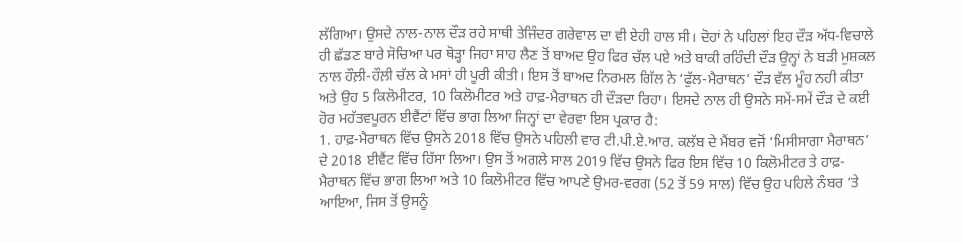ਲੱਗਿਆ। ਉਸਦੇ ਨਾਲ-ਨਾਲ ਦੌੜ ਰਹੇ ਸਾਥੀ ਤੇਜਿੰਦਰ ਗਰੇਵਾਲ ਦਾ ਵੀ ਏਹੀ ਹਾਲ ਸੀ। ਦੋਹਾਂ ਨੇ ਪਹਿਲਾਂ ਇਹ ਦੌੜ ਅੱਧ-ਵਿਚਾਲੇ ਹੀ ਛੱਡਣ ਬਾਰੇ ਸੋਚਿਆ ਪਰ ਥੋੜ੍ਹਾ ਜਿਹਾ ਸਾਹ ਲੈਣ ਤੋਂ ਬਾਅਦ ਉਹ ਫਿਰ ਚੱਲ ਪਏ ਅਤੇ ਬਾਕੀ ਰਹਿੰਦੀ ਦੌੜ ਉਨ੍ਹਾਂ ਨੇ ਬੜੀ ਮੁਸ਼ਕਲ ਨਾਲ ਹੌਲ਼ੀ-ਹੌਲ਼ੀ ਚੱਲ ਕੇ ਮਸਾਂ ਹੀ ਪੂਰੀ ਕੀਤੀ। ਇਸ ਤੋਂ ਬਾਅਦ ਨਿਰਮਲ ਗਿੱਲ ਨੇ ‘ਫੁੱਲ-ਮੈਰਾਥਨ’ ਦੌੜ ਵੱਲ ਮੂੰਹ ਨਹੀ ਕੀਤਾ ਅਤੇ ਉਹ 5 ਕਿਲੋਮੀਟਰ, 10 ਕਿਲੋਮੀਟਰ ਅਤੇ ਹਾਫ਼-ਮੈਰਾਥਨ ਹੀ ਦੌੜਦਾ ਰਿਹਾ। ਇਸਦੇ ਨਾਲ ਹੀ ਉਸਨੇ ਸਮੇਂ-ਸਮੇਂ ਦੌੜ ਦੇ ਕਈ ਹੋਰ ਮਹੱਤਵਪੂਰਨ ਈਵੈਂਟਾਂ ਵਿੱਚ ਭਾਗ ਲਿਆ ਜਿਨ੍ਹਾਂ ਦਾ ਵੇਰਵਾ ਇਸ ਪ੍ਰਕਾਰ ਹੈ:
1. ਹਾਫ਼-ਮੈਰਾਥਨ ਵਿੱਚ ਉਸਨੇ 2018 ਵਿੱਚ ਉਸਨੇ ਪਹਿਲੀ ਵਾਰ ਟੀ.ਪੀ.ਏ.ਆਰ. ਕਲੱਬ ਦੇ ਮੈਂਬਰ ਵਜੋਂ ‘ਮਿਸੀਸਾਗਾ ਮੈਰਾਥਨ’ ਦੇ 2018 ਈਵੈਂਟ ਵਿੱਚ ਹਿੱਸਾ ਲਿਆ। ਉਸ ਤੋਂ ਅਗਲੇ ਸਾਲ 2019 ਵਿੱਚ ਉਸਨੇ ਫਿਰ ਇਸ ਵਿੱਚ 10 ਕਿਲੋਮੀਟਰ ਤੇ ਹਾਫ਼-ਮੈਰਾਥਨ ਵਿੱਚ ਭਾਗ ਲਿਆ ਅਤੇ 10 ਕਿਲੋਮੀਟਰ ਵਿੱਚ ਆਪਣੇ ਉਮਰ-ਵਰਗ (52 ਤੋਂ 59 ਸਾਲ) ਵਿੱਚ ਉਹ ਪਹਿਲੇ ਨੰਬਰ ‘ਤੇ ਆਇਆ, ਜਿਸ ਤੋਂ ਉਸਨੂੰ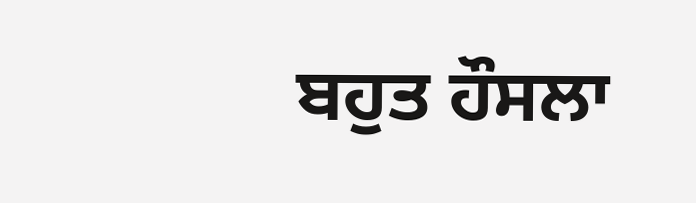ਬਹੁਤ ਹੌਸਲਾ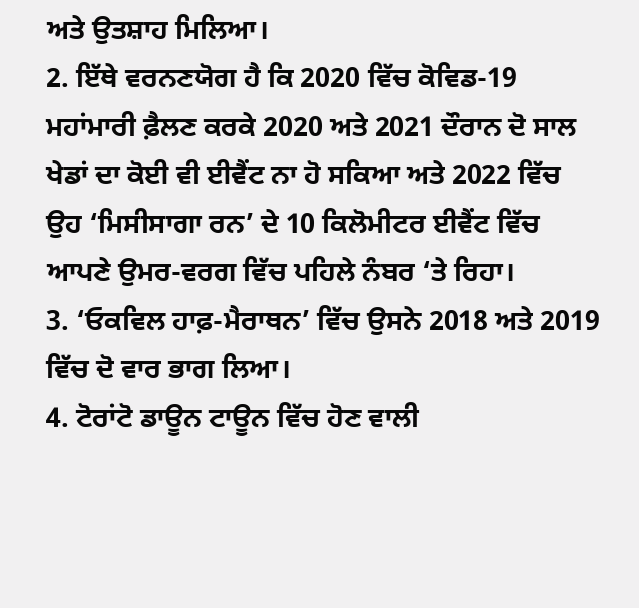ਅਤੇ ਉਤਸ਼ਾਹ ਮਿਲਿਆ।
2. ਇੱਥੇ ਵਰਨਣਯੋਗ ਹੈ ਕਿ 2020 ਵਿੱਚ ਕੋਵਿਡ-19 ਮਹਾਂਮਾਰੀ ਫ਼ੈਲਣ ਕਰਕੇ 2020 ਅਤੇ 2021 ਦੌਰਾਨ ਦੋ ਸਾਲ ਖੇਡਾਂ ਦਾ ਕੋਈ ਵੀ ਈਵੈਂਟ ਨਾ ਹੋ ਸਕਿਆ ਅਤੇ 2022 ਵਿੱਚ ਉਹ ‘ਮਿਸੀਸਾਗਾ ਰਨ’ ਦੇ 10 ਕਿਲੋਮੀਟਰ ਈਵੈਂਟ ਵਿੱਚ ਆਪਣੇ ਉਮਰ-ਵਰਗ ਵਿੱਚ ਪਹਿਲੇ ਨੰਬਰ ‘ਤੇ ਰਿਹਾ।
3. ‘ਓਕਵਿਲ ਹਾਫ਼-ਮੈਰਾਥਨ’ ਵਿੱਚ ਉਸਨੇ 2018 ਅਤੇ 2019 ਵਿੱਚ ਦੋ ਵਾਰ ਭਾਗ ਲਿਆ।
4. ਟੋਰਾਂਟੋ ਡਾਊਨ ਟਾਊਨ ਵਿੱਚ ਹੋਣ ਵਾਲੀ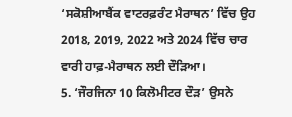‘ਸਕੋਸ਼ੀਆਬੈਂਕ ਵਾਟਰਫ਼ਰੰਟ ਮੈਰਾਥਨ’ ਵਿੱਚ ਉਹ 2018, 2019, 2022 ਅਤੇ 2024 ਵਿੱਚ ਚਾਰ ਵਾਰੀ ਹਾਫ਼-ਮੈਰਾਥਨ ਲਈ ਦੌੜਿਆ।
5. ‘ਜੌਰਜਿਨਾ 10 ਕਿਲੋਮੀਟਰ ਦੌੜ’ ਉਸਨੇ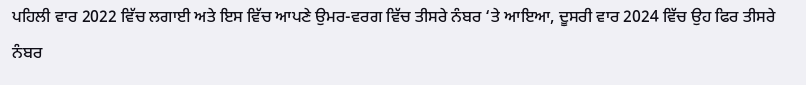ਪਹਿਲੀ ਵਾਰ 2022 ਵਿੱਚ ਲਗਾਈ ਅਤੇ ਇਸ ਵਿੱਚ ਆਪਣੇ ਉਮਰ-ਵਰਗ ਵਿੱਚ ਤੀਸਰੇ ਨੰਬਰ ‘ਤੇ ਆਇਆ, ਦੂਸਰੀ ਵਾਰ 2024 ਵਿੱਚ ਉਹ ਫਿਰ ਤੀਸਰੇ ਨੰਬਰ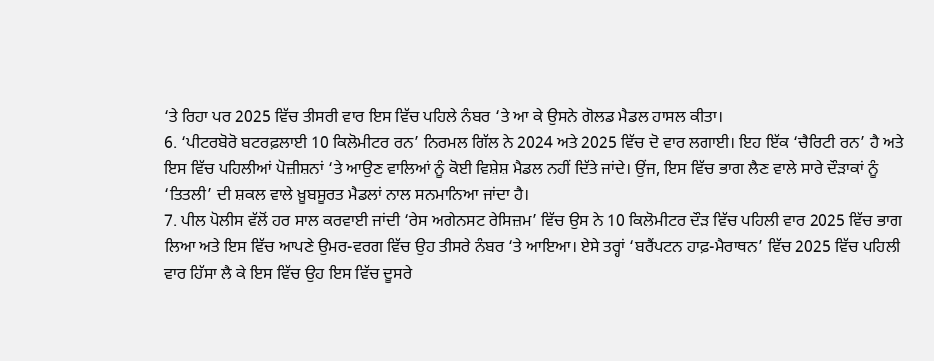‘ਤੇ ਰਿਹਾ ਪਰ 2025 ਵਿੱਚ ਤੀਸਰੀ ਵਾਰ ਇਸ ਵਿੱਚ ਪਹਿਲੇ ਨੰਬਰ ‘ਤੇ ਆ ਕੇ ਉਸਨੇ ਗੋਲਡ ਮੈਡਲ ਹਾਸਲ ਕੀਤਾ।
6. ‘ਪੀਟਰਬੋਰੋ ਬਟਰਫ਼ਲਾਈ 10 ਕਿਲੋਮੀਟਰ ਰਨ’ ਨਿਰਮਲ ਗਿੱਲ ਨੇ 2024 ਅਤੇ 2025 ਵਿੱਚ ਦੋ ਵਾਰ ਲਗਾਈ। ਇਹ ਇੱਕ ‘ਚੈਰਿਟੀ ਰਨ’ ਹੈ ਅਤੇ ਇਸ ਵਿੱਚ ਪਹਿਲੀਆਂ ਪੋਜ਼ੀਸ਼ਨਾਂ ‘ਤੇ ਆਉਣ ਵਾਲਿਆਂ ਨੂੰ ਕੋਈ ਵਿਸ਼ੇਸ਼ ਮੈਡਲ ਨਹੀਂ ਦਿੱਤੇ ਜਾਂਦੇ। ਉਂਜ, ਇਸ ਵਿੱਚ ਭਾਗ ਲੈਣ ਵਾਲੇ ਸਾਰੇ ਦੌੜਾਕਾਂ ਨੂੰ ‘ਤਿਤਲੀ’ ਦੀ ਸ਼ਕਲ ਵਾਲੇ ਖ਼ੂਬਸੂਰਤ ਮੈਡਲਾਂ ਨਾਲ ਸਨਮਾਨਿਆ ਜਾਂਦਾ ਹੈ।
7. ਪੀਲ ਪੋਲੀਸ ਵੱਲੋਂ ਹਰ ਸਾਲ ਕਰਵਾਈ ਜਾਂਦੀ ‘ਰੇਸ ਅਗੇਨਸਟ ਰੇਸਿਜ਼ਮ’ ਵਿੱਚ ਉਸ ਨੇ 10 ਕਿਲੋਮੀਟਰ ਦੌੜ ਵਿੱਚ ਪਹਿਲੀ ਵਾਰ 2025 ਵਿੱਚ ਭਾਗ ਲਿਆ ਅਤੇ ਇਸ ਵਿੱਚ ਆਪਣੇ ਉਮਰ-ਵਰਗ ਵਿੱਚ ਉਹ ਤੀਸਰੇ ਨੰਬਰ ‘ਤੇ ਆਇਆ। ਏਸੇ ਤਰ੍ਹਾਂ ‘ਬਰੈਂਪਟਨ ਹਾਫ਼-ਮੈਰਾਥਨ’ ਵਿੱਚ 2025 ਵਿੱਚ ਪਹਿਲੀ ਵਾਰ ਹਿੱਸਾ ਲੈ ਕੇ ਇਸ ਵਿੱਚ ਉਹ ਇਸ ਵਿੱਚ ਦੂਸਰੇ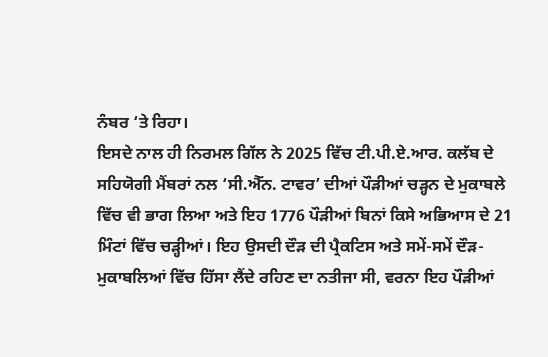ਨੰਬਰ ‘ਤੇ ਰਿਹਾ।
ਇਸਦੇ ਨਾਲ ਹੀ ਨਿਰਮਲ ਗਿੱਲ ਨੇ 2025 ਵਿੱਚ ਟੀ.ਪੀ.ਏ.ਆਰ. ਕਲੱਬ ਦੇ ਸਹਿਯੋਗੀ ਮੈਂਬਰਾਂ ਨਲ ‘ਸੀ.ਐੱਨ. ਟਾਵਰ’ ਦੀਆਂ ਪੌੜੀਆਂ ਚੜ੍ਹਨ ਦੇ ਮੁਕਾਬਲੇ ਵਿੱਚ ਵੀ ਭਾਗ ਲਿਆ ਅਤੇ ਇਹ 1776 ਪੌੜੀਆਂ ਬਿਨਾਂ ਕਿਸੇ ਅਭਿਆਸ ਦੇ 21 ਮਿੰਟਾਂ ਵਿੱਚ ਚੜ੍ਹੀਆਂ। ਇਹ ਉਸਦੀ ਦੌੜ ਦੀ ਪ੍ਰੈਕਟਿਸ ਅਤੇ ਸਮੇਂ-ਸਮੇਂ ਦੌੜ-ਮੁਕਾਬਲਿਆਂ ਵਿੱਚ ਹਿੱਸਾ ਲੈਂਦੇ ਰਹਿਣ ਦਾ ਨਤੀਜਾ ਸੀ, ਵਰਨਾ ਇਹ ਪੌੜੀਆਂ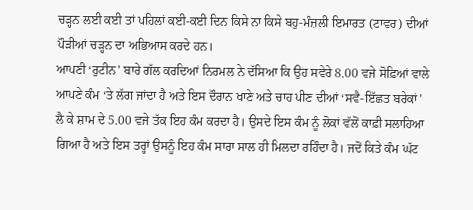ਚੜ੍ਹਨ ਲਈ ਕਈ ਤਾਂ ਪਹਿਲਾਂ ਕਈ-ਕਈ ਦਿਨ ਕਿਸੇ ਨਾ ਕਿਸੇ ਬਹੁ-ਮੰਜ਼ਲੀ ਇਮਾਰਤ (ਟਾਵਰ) ਦੀਆਂ ਪੌੜੀਆਂ ਚੜ੍ਹਨ ਦਾ ਅਭਿਆਸ ਕਰਦੇ ਹਨ।
ਆਪਣੀ ‘ਰੁਟੀਨ’ ਬਾਰੇ ਗੱਲ ਕਰਦਿਆਂ ਨਿਰਮਲ ਨੇ ਦੱਸਿਆ ਕਿ ਉਹ ਸਵੇਰੇ 8.00 ਵਜੇ ਸੋਫ਼ਿਆਂ ਵਾਲੇ ਆਪਣੇ ਕੰਮ ‘ਤੇ ਲੱਗ ਜਾਂਦਾ ਹੈ ਅਤੇ ਇਸ ਦੌਰਾਨ ਖਾਣੇ ਅਤੇ ਚਾਹ ਪੀਣ ਦੀਆਂ ‘ਸਵੈ-ਇੱਛਤ ਬਰੇਕਾਂ’ ਲੈ ਕੇ ਸ਼ਾਮ ਦੇ 5.00 ਵਜੇ ਤੱਕ ਇਹ ਕੰਮ ਕਰਦਾ ਹੈ। ਉਸਦੇ ਇਸ ਕੰਮ ਨੂੰ ਲੋਕਾਂ ਵੱਲੋਂ ਕਾਫ਼ੀ ਸਲਾਹਿਆ ਗਿਆ ਹੈ ਅਤੇ ਇਸ ਤਰ੍ਹਾਂ ਉਸਨੂੰ ਇਹ ਕੰਮ ਸਾਰਾ ਸਾਲ ਹੀ ਮਿਲਦਾ ਰਹਿੰਦਾ ਹੈ। ਜਦੋਂ ਕਿਤੇ ਕੰਮ ਘੱਟ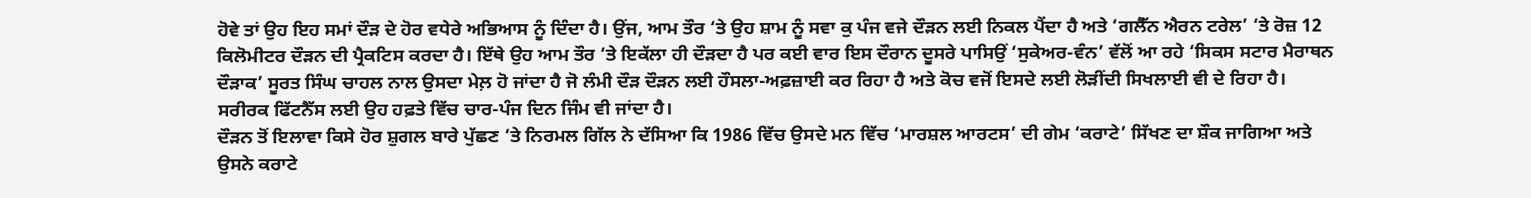ਹੋਵੇ ਤਾਂ ਉਹ ਇਹ ਸਮਾਂ ਦੌੜ ਦੇ ਹੋਰ ਵਧੇਰੇ ਅਭਿਆਸ ਨੂੰ ਦਿੰਦਾ ਹੈ। ਉਂਜ, ਆਮ ਤੌਰ ‘ਤੇ ਉਹ ਸ਼ਾਮ ਨੂੰ ਸਵਾ ਕੁ ਪੰਜ ਵਜੇ ਦੌੜਨ ਲਈ ਨਿਕਲ ਪੈਂਦਾ ਹੈ ਅਤੇ ‘ਗਲੈੱਨ ਐਰਨ ਟਰੇਲ’ ‘ਤੇ ਰੋਜ਼ 12 ਕਿਲੋਮੀਟਰ ਦੌੜਨ ਦੀ ਪ੍ਰੈਕਟਿਸ ਕਰਦਾ ਹੈ। ਇੱਥੇ ਉਹ ਆਮ ਤੌਰ ‘ਤੇ ਇਕੱਲਾ ਹੀ ਦੌੜਦਾ ਹੈ ਪਰ ਕਈ ਵਾਰ ਇਸ ਦੌਰਾਨ ਦੂਸਰੇ ਪਾਸਿਉਂ ‘ਸੁਕੇਅਰ-ਵੰਨ’ ਵੱਲੋਂ ਆ ਰਹੇ ‘ਸਿਕਸ ਸਟਾਰ ਮੈਰਾਥਨ ਦੌੜਾਕ’ ਸੂਰਤ ਸਿੰਘ ਚਾਹਲ ਨਾਲ ਉਸਦਾ ਮੇਲ਼ ਹੋ ਜਾਂਦਾ ਹੈ ਜੋ ਲੰਮੀ ਦੌੜ ਦੌੜਨ ਲਈ ਹੌਸਲਾ-ਅਫ਼ਜ਼ਾਈ ਕਰ ਰਿਹਾ ਹੈ ਅਤੇ ਕੋਚ ਵਜੋਂ ਇਸਦੇ ਲਈ ਲੋੜੀਂਦੀ ਸਿਖਲਾਈ ਵੀ ਦੇ ਰਿਹਾ ਹੈ। ਸਰੀਰਕ ਫਿੱਟਨੈੱਸ ਲਈ ਉਹ ਹਫ਼ਤੇ ਵਿੱਚ ਚਾਰ-ਪੰਜ ਦਿਨ ਜਿੰਮ ਵੀ ਜਾਂਦਾ ਹੈ।
ਦੌੜਨ ਤੋਂ ਇਲਾਵਾ ਕਿਸੇ ਹੋਰ ਸ਼ੁਗਲ ਬਾਰੇ ਪੁੱਛਣ ‘ਤੇ ਨਿਰਮਲ ਗਿੱਲ ਨੇ ਦੱਸਿਆ ਕਿ 1986 ਵਿੱਚ ਉਸਦੇ ਮਨ ਵਿੱਚ ‘ਮਾਰਸ਼ਲ ਆਰਟਸ’ ਦੀ ਗੇਮ ‘ਕਰਾਟੇ’ ਸਿੱਖਣ ਦਾ ਸ਼ੌਕ ਜਾਗਿਆ ਅਤੇ ਉਸਨੇ ਕਰਾਟੇ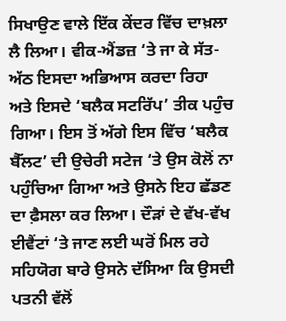ਸਿਖਾਉਣ ਵਾਲੇ ਇੱਕ ਕੇਂਦਰ ਵਿੱਚ ਦਾਖ਼ਲਾ ਲੈ ਲਿਆ। ਵੀਕ-ਐਂਡਜ਼ ‘ਤੇ ਜਾ ਕੇ ਸੱਤ-ਅੱਠ ਇਸਦਾ ਅਭਿਆਸ ਕਰਦਾ ਰਿਹਾ ਅਤੇ ਇਸਦੇ ‘ਬਲੈਕ ਸਟਰਿੱਪ’ ਤੀਕ ਪਹੁੰਚ ਗਿਆ। ਇਸ ਤੋਂ ਅੱਗੇ ਇਸ ਵਿੱਚ ‘ਬਲੈਕ ਬੈੱਲਟ’ ਦੀ ਉਚੇਰੀ ਸਟੇਜ ‘ਤੇ ਉਸ ਕੋਲੋਂ ਨਾ ਪਹੁੰਚਿਆ ਗਿਆ ਅਤੇ ਉਸਨੇ ਇਹ ਛੱਡਣ ਦਾ ਫ਼ੈਸਲਾ ਕਰ ਲਿਆ। ਦੌੜਾਂ ਦੇ ਵੱਖ-ਵੱਖ ਈਵੈਂਟਾਂ ‘ਤੇ ਜਾਣ ਲਈ ਘਰੋਂ ਮਿਲ ਰਹੇ ਸਹਿਯੋਗ ਬਾਰੇ ਉਸਨੇ ਦੱਸਿਆ ਕਿ ਉਸਦੀ ਪਤਨੀ ਵੱਲੋਂ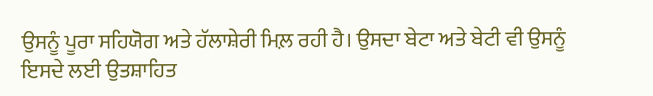ਉਸਨੂੰ ਪੂਰਾ ਸਹਿਯੋਗ ਅਤੇ ਹੱਲਾਸ਼ੇਰੀ ਮਿਲ਼ ਰਹੀ ਹੈ। ਉਸਦਾ ਬੇਟਾ ਅਤੇ ਬੇਟੀ ਵੀ ਉਸਨੂੰ ਇਸਦੇ ਲਈ ਉਤਸ਼ਾਹਿਤ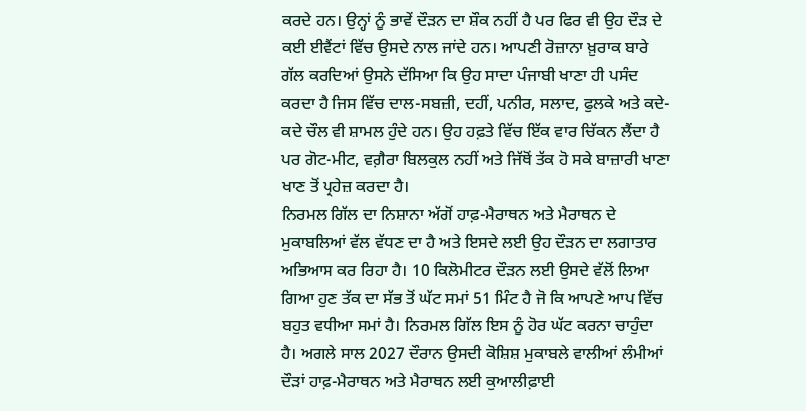ਕਰਦੇ ਹਨ। ਉਨ੍ਹਾਂ ਨੂੰ ਭਾਵੇਂ ਦੌੜਨ ਦਾ ਸ਼ੌਕ ਨਹੀਂ ਹੈ ਪਰ ਫਿਰ ਵੀ ਉਹ ਦੌੜ ਦੇ ਕਈ ਈਵੈਂਟਾਂ ਵਿੱਚ ਉਸਦੇ ਨਾਲ ਜਾਂਦੇ ਹਨ। ਆਪਣੀ ਰੋਜ਼ਾਨਾ ਖ਼ੁਰਾਕ ਬਾਰੇ ਗੱਲ ਕਰਦਿਆਂ ਉਸਨੇ ਦੱਸਿਆ ਕਿ ਉਹ ਸਾਦਾ ਪੰਜਾਬੀ ਖਾਣਾ ਹੀ ਪਸੰਦ ਕਰਦਾ ਹੈ ਜਿਸ ਵਿੱਚ ਦਾਲ-ਸਬਜ਼ੀ, ਦਹੀਂ, ਪਨੀਰ, ਸਲਾਦ, ਫੁਲਕੇ ਅਤੇ ਕਦੇ-ਕਦੇ ਚੌਲ ਵੀ ਸ਼ਾਮਲ ਹੁੰਦੇ ਹਨ। ਉਹ ਹਫ਼ਤੇ ਵਿੱਚ ਇੱਕ ਵਾਰ ਚਿੱਕਨ ਲੈਂਦਾ ਹੈ ਪਰ ਗੋਟ-ਮੀਟ, ਵਗ਼ੈਰਾ ਬਿਲਕੁਲ ਨਹੀਂ ਅਤੇ ਜਿੱਥੋਂ ਤੱਕ ਹੋ ਸਕੇ ਬਾਜ਼ਾਰੀ ਖਾਣਾ ਖਾਣ ਤੋਂ ਪ੍ਰਹੇਜ਼ ਕਰਦਾ ਹੈ।
ਨਿਰਮਲ ਗਿੱਲ ਦਾ ਨਿਸ਼ਾਨਾ ਅੱਗੋਂ ਹਾਫ਼-ਮੈਰਾਥਨ ਅਤੇ ਮੈਰਾਥਨ ਦੇ ਮੁਕਾਬਲਿਆਂ ਵੱਲ ਵੱਧਣ ਦਾ ਹੈ ਅਤੇ ਇਸਦੇ ਲਈ ਉਹ ਦੌੜਨ ਦਾ ਲਗਾਤਾਰ ਅਭਿਆਸ ਕਰ ਰਿਹਾ ਹੈ। 10 ਕਿਲੋਮੀਟਰ ਦੌੜਨ ਲਈ ਉਸਦੇ ਵੱਲੋਂ ਲਿਆ ਗਿਆ ਹੁਣ ਤੱਕ ਦਾ ਸੱਭ ਤੋਂ ਘੱਟ ਸਮਾਂ 51 ਮਿੰਟ ਹੈ ਜੋ ਕਿ ਆਪਣੇ ਆਪ ਵਿੱਚ ਬਹੁਤ ਵਧੀਆ ਸਮਾਂ ਹੈ। ਨਿਰਮਲ ਗਿੱਲ ਇਸ ਨੂੰ ਹੋਰ ਘੱਟ ਕਰਨਾ ਚਾਹੁੰਦਾ ਹੈ। ਅਗਲੇ ਸਾਲ 2027 ਦੌਰਾਨ ਉਸਦੀ ਕੋਸ਼ਿਸ਼ ਮੁਕਾਬਲੇ ਵਾਲੀਆਂ ਲੰਮੀਆਂ ਦੌੜਾਂ ਹਾਫ਼-ਮੈਰਾਥਨ ਅਤੇ ਮੈਰਾਥਨ ਲਈ ਕੁਆਲੀਫ਼ਾਈ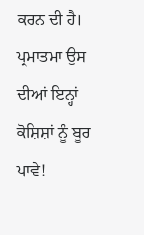ਕਰਨ ਦੀ ਹੈ।
ਪ੍ਰਮਾਤਮਾ ਉਸ ਦੀਆਂ ਇਨ੍ਹਾਂ ਕੋਸ਼ਿਸ਼ਾਂ ਨੂੰ ਬੂਰ ਪਾਵੇ!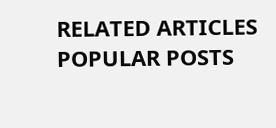RELATED ARTICLES
POPULAR POSTS